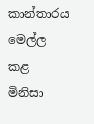කාන්තාරය මෙල්ල කළ මිනිසා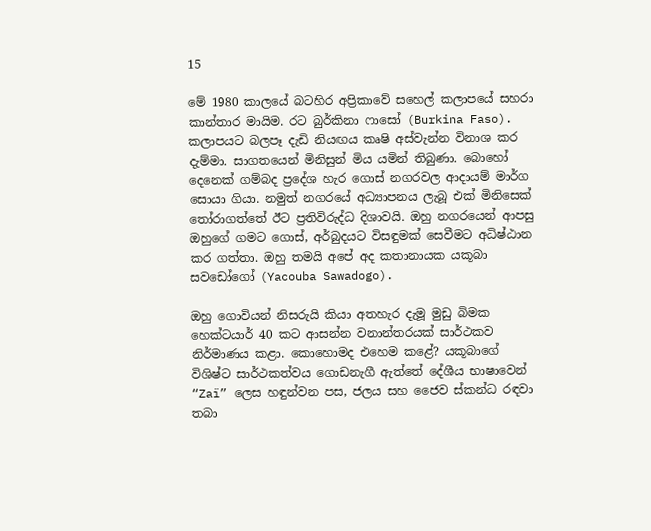15

මේ 1980 කාලයේ බටහිර අප්‍රිකාවේ සහෙල් කලාපයේ සහරා කාන්තාර මායිම. රට බුර්කිනා ෆාසෝ (Burkina Faso). කලාපයට බලපෑ දැඩි නියඟය කෘෂි අස්වැන්න විනාශ කර දැම්මා. සාගතයෙන් මිනිසුන් මිය යමින් තිබුණා. බොහෝ දෙනෙක් ගම්බද ප්‍රදේශ හැර ගොස් නගරවල ආදායම් මාර්ග සොයා ගියා. නමුත් නගරයේ අධ්‍යාපනය ලැබූ එක් මිනිසෙක් තෝරාගත්තේ ඊට ප්‍රතිවිරුද්ධ දිශාවයි. ඔහු නගරයෙන් ආපසු ඔහුගේ ගමට ගොස්, අර්බුදයට විසඳුමක් සෙවීමට අධිෂ්ඨාන කර ගත්තා. ඔහු තමයි අපේ අද කතානායක යකූබා සවඩෝගෝ (Yacouba Sawadogo).

ඔහු ගොවියන් නිසරුයි කියා අතහැර දැමූ මුඩු බිමක හෙක්ටයාර් 40 කට ආසන්න වනාන්තරයක් සාර්ථකව නිර්මාණය කළා. කොහොමද එහෙම කළේ? යකූබාගේ විශිෂ්ට සාර්ථකත්වය ගොඩනැගී ඇත්තේ දේශීය භාෂාවෙන් “Zaï” ලෙස හඳුන්වන පස, ජලය සහ ජෛව ස්කන්ධ රඳවා තබා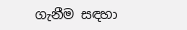ගැනීම සඳහා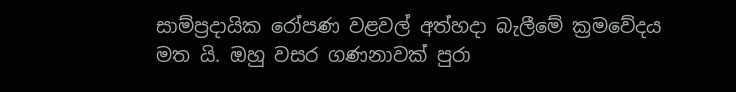සාම්ප්‍රදායික රෝපණ වළවල් අත්හදා බැලීමේ ක්‍රමවේදය මත යි. ඔහු වසර ගණනාවක් පුරා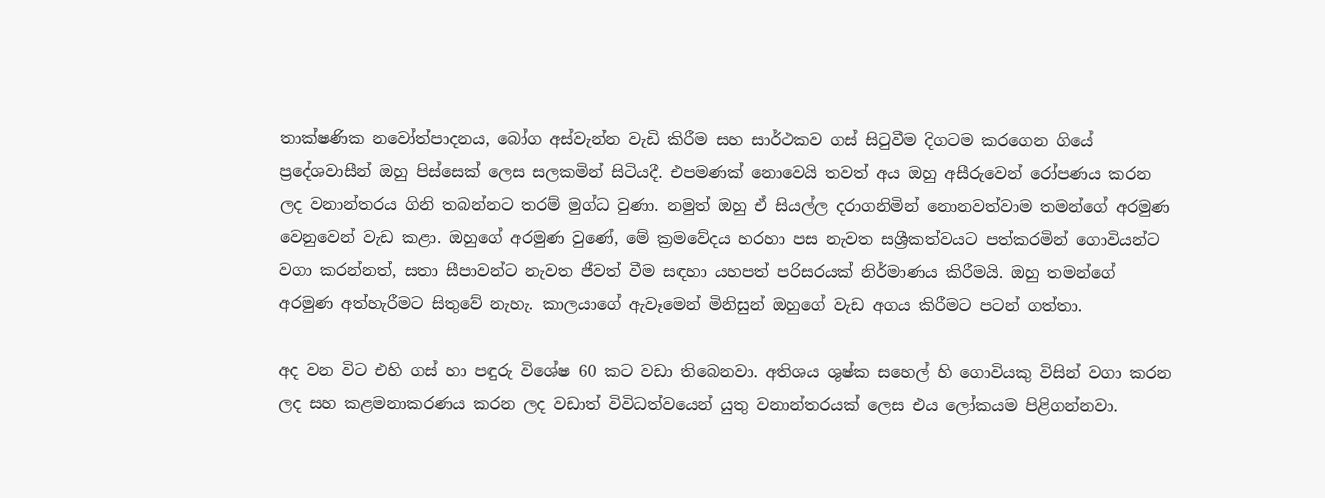තාක්ෂණික නවෝත්පාදනය, බෝග අස්වැන්න වැඩි කිරීම සහ සාර්ථකව ගස් සිටුවීම දිගටම කරගෙන ගියේ ප්‍රදේශවාසීන් ඔහු පිස්සෙක් ලෙස සලකමින් සිටියදී. එපමණක් නොවෙයි තවත් අය ඔහු අසීරුවෙන් රෝපණය කරන ලද වනාන්තරය ගිනි තබන්නට තරම් මුග්ධ වුණා. නමුත් ඔහු ඒ සියල්ල දරාගනිමින් නොනවත්වාම තමන්ගේ අරමුණ වෙනුවෙන් වැඩ කළා. ඔහුගේ අරමුණ වුණේ, මේ ක්‍රමවේදය හරහා පස නැවත සශ්‍රීකත්වයට පත්කරමින් ගොවියන්ට වගා කරන්නත්, සතා සීපාවන්ට නැවත ජීවත් වීම සඳහා යහපත් පරිසරයක් නිර්මාණය කිරීමයි. ඔහු තමන්ගේ අරමුණ අත්හැරීමට සිතුවේ නැහැ. කාලයාගේ ඇවෑමෙන් මිනිසුන් ඔහුගේ වැඩ අගය කිරීමට පටන් ගත්තා.

අද වන විට එහි ගස් හා පඳුරු විශේෂ 60 කට වඩා තිබෙනවා. අතිශය ශුෂ්ක සහෙල් හි ගොවියකු විසින් වගා කරන ලද සහ කළමනාකරණය කරන ලද වඩාත් විවිධත්වයෙන් යුතු වනාන්තරයක් ලෙස එය ලෝකයම පිළිගන්නවා.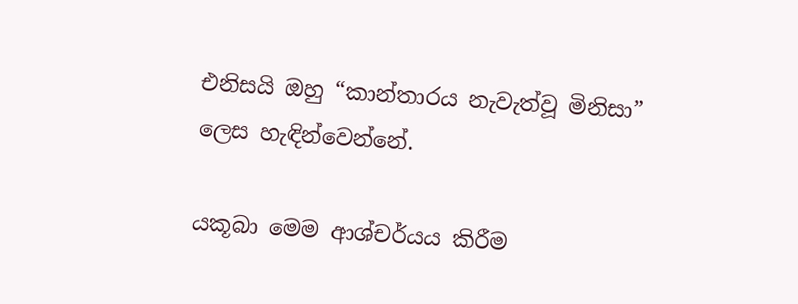එනිසයි ඔහු “කාන්තාරය නැවැත්වූ මිනිසා” ලෙස හැඳින්වෙන්නේ.

යකූබා මෙම ආශ්චර්යය කිරීම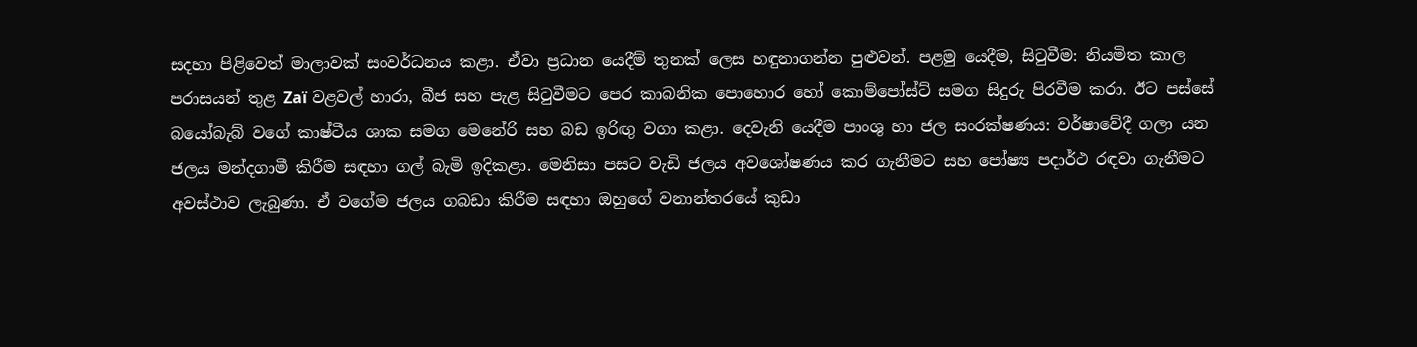සදහා පිළිවෙත් මාලාවක් සංවර්ධනය කළා. ඒවා ප්‍රධාන යෙදීම් තුනක් ලෙස හඳුනාගන්න පුළුවන්. පළමු යෙදීම, සිටුවීම: නියමිත කාල පරාසයන් තුළ Zaï වළවල් හාරා, බීජ සහ පැළ සිටුවීමට පෙර කාබනික පොහොර හෝ කොම්පෝස්ට් සමග සිදුරු පිරවීම කරා. ඊට පස්සේ බයෝබැබ් වගේ කාෂ්ටීය ශාක සමග මෙනේරි සහ බඩ ඉරිඟු වගා කළා. දෙවැනි යෙදීම පාංශු හා ජල සංරක්ෂණය: වර්ෂාවේදී ගලා යන ජලය මන්දගාමී කිරීම සඳහා ගල් බැමි ඉදිකළා. මෙනිසා පසට වැඩි ජලය අවශෝෂණය කර ගැනීමට සහ පෝෂ්‍ය පදාර්ථ රඳවා ගැනීමට අවස්ථාව ලැබුණා. ඒ වගේම ජලය ගබඩා කිරීම සඳහා ඔහුගේ වනාන්තරයේ කුඩා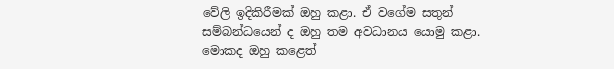වේලි ඉදිකිරීමක් ඔහු කළා. ඒ වගේම සතුන් සම්බන්ධයෙන් ද ඔහු තම අවධානය යොමු කළා. මොකද ඔහු කළෙත්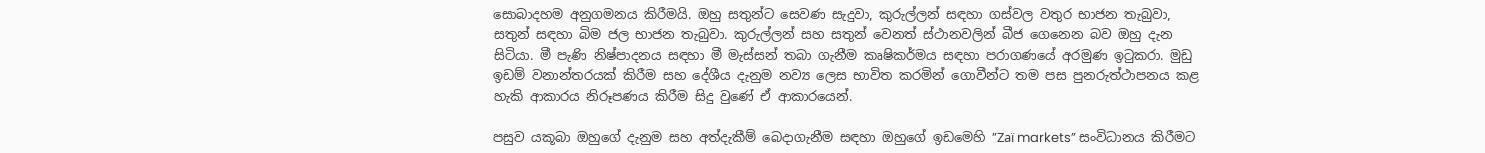සොබාදහම අනුගමනය කිරීමයි. ඔහු සතුන්ට සෙවණ සැදුවා, කුරුල්ලන් සඳහා ගස්වල වතුර භාජන තැබුවා, සතුන් සඳහා බිම ජල භාජන තැබුවා. කුරුල්ලන් සහ සතුන් වෙනත් ස්ථානවලින් බීජ ගෙනෙන බව ඔහු දැන සිටියා. මී පැණි නිෂ්පාදනය සඳහා මී මැස්සන් තබා ගැනීම කෘෂිකර්මය සඳහා පරාගණයේ අරමුණ ඉටුකරා. මුඩු ඉඩම් වනාන්තරයක් කිරීම සහ දේශීය දැනුම නව්‍ය ලෙස භාවිත කරමින් ගොවීන්ට තම පස පුනරුත්ථාපනය කළ හැකි ආකාරය නිරූපණය කිරීම සිදු වුණේ ඒ ආකාරයෙන්.

පසුව යකූබා ඔහුගේ දැනුම සහ අත්දැකීම් බෙදාගැනීම සඳහා ඔහුගේ ඉඩමෙහි ”Zaï markets” සංවිධානය කිරීමට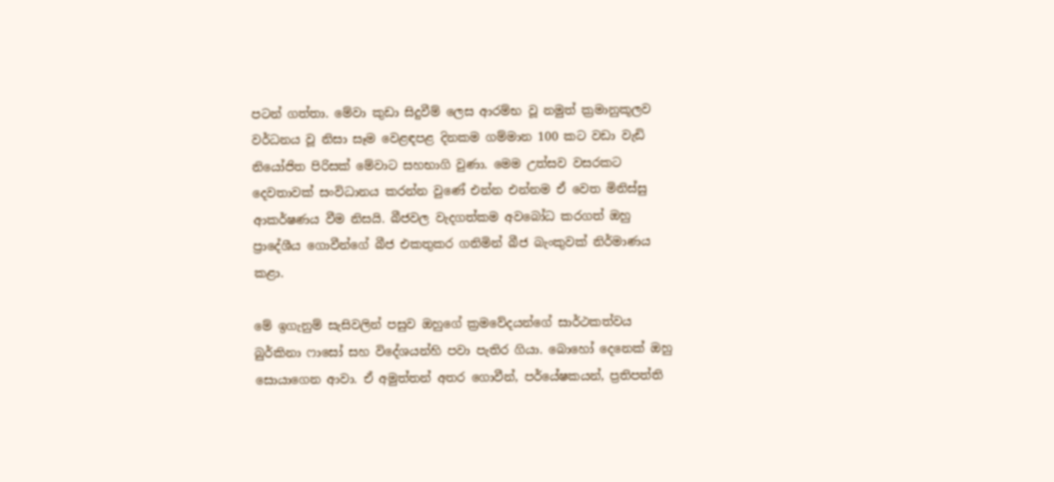පටන් ගත්තා. මේවා කුඩා සිදුවීම් ලෙස ආරම්භ වූ නමුත් ක්‍රමානුකූලව වර්ධනය වූ නිසා සෑම වෙළඳපළ දිනකම ගම්මාන 100 කට වඩා වැඩි නියෝජිත පිරිසක් මේවාට සහභාගි වුණා. මෙම උත්සව වසරකට දෙවතාවක් සංවිධානය කරන්න වුණේ එන්න එන්නම ඒ වෙත මිනිස්සු ආකර්ෂණය වීම නිසයි. බීජවල වැදගත්කම අවබෝධ කරගත් ඔහු ප්‍රාදේශීය ගොවීන්ගේ බීජ එකතුකර ගනිමින් බීජ බැංකුවක් නිර්මාණය කළා.

මේ ඉගැනුම් සැසිවලින් පසුව ඔහුගේ ක්‍රමවේදයන්ගේ සාර්ථකත්වය බුර්කිනා ෆාසෝ සහ විදේශයන්හි පවා පැතිර ගියා. බොහෝ දෙනෙක් ඔහු සොයාගෙන ආවා. ඒ අමුත්තන් අතර ගොවීන්, පර්යේෂකයන්, ප්‍රතිපත්ති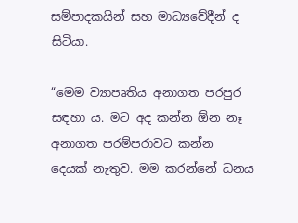සම්පාදකයින් සහ මාධ්‍යවේදීන් ද සිටියා.

“මෙම ව්‍යාපෘතිය අනාගත පරපුර සඳහා ය. මට අද කන්න ඕන නෑ අනාගත පරම්පරාවට කන්න දෙයක් නැතුව. මම කරන්නේ ධනය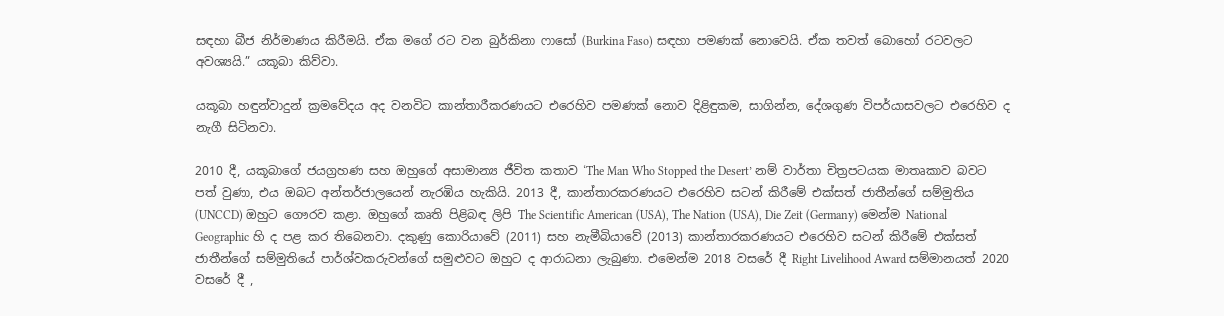සඳහා බීජ නිර්මාණය කිරීමයි. ඒක මගේ රට වන බුර්කිනා ෆාසෝ (Burkina Faso) සඳහා පමණක් නොවෙයි. ඒක තවත් බොහෝ රටවලට අවශ්‍යයි.” යකූබා කිව්වා.

යකූබා හඳුන්වාදුන් ක්‍රමවේදය අද වනවිට කාන්තාරීකරණයට එරෙහිව පමණක් නොව දිළිඳුකම, සාගින්න, දේශගුණ විපර්යාසවලට එරෙහිව ද නැගී සිටිනවා.

2010 දී, යකූබාගේ ජයග්‍රහණ සහ ඔහුගේ අසාමාන්‍ය ජීවිත කතාව ‘The Man Who Stopped the Desert’ නම් වාර්තා චිත්‍රපටයක මාතෘකාව බවට පත් වුණා, එය ඔබට අන්තර්ජාලයෙන් නැරඹිය හැකියි. 2013 දී, කාන්තාරකරණයට එරෙහිව සටන් කිරීමේ එක්සත් ජාතීන්ගේ සම්මුතිය (UNCCD) ඔහුට ගෞරව කළා. ඔහුගේ කෘති පිළිබඳ ලිපි The Scientific American (USA), The Nation (USA), Die Zeit (Germany) මෙන්ම National Geographic හි ද පළ කර තිබෙනවා. දකුණු කොරියාවේ (2011) සහ නැමීබියාවේ (2013) කාන්තාරකරණයට එරෙහිව සටන් කිරීමේ එක්සත් ජාතීන්ගේ සම්මුතියේ පාර්ශ්වකරුවන්ගේ සමුළුවට ඔහුට ද ආරාධනා ලැබුණා. එමෙන්ම 2018 වසරේ දී Right Livelihood Award සම්මානයත් 2020 වසරේ දී ,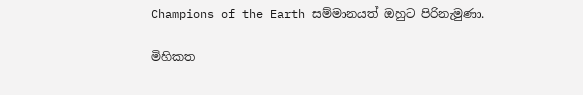Champions of the Earth සම්මානයත් ඔහුට පිරිනැමුණා.

මිහිකත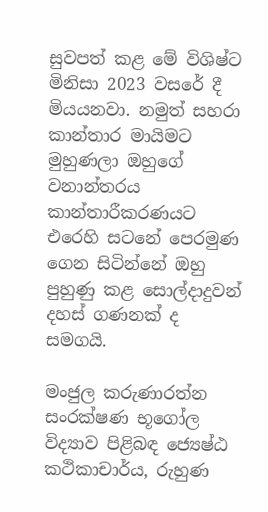සුවපත් කළ මේ විශිෂ්ට මිනිසා 2023 වසරේ දී මියයනවා. නමුත් සහරා කාන්තාර මායිමට මුහුණලා ඔහුගේ වනාන්තරය කාන්තාරීකරණයට එරෙහි සටනේ පෙරමුණ ගෙන සිටින්නේ ඔහු පුහුණු කළ සොල්දාදුවන් දහස් ගණනක් ද සමගයි.

මංජුල කරුණාරත්න
සංරක්ෂණ භූගෝල විද්‍යාව පිළිබඳ ජ්‍යෙෂ්ඨ කථිකාචාර්ය, රුහුණ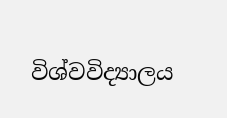විශ්වවිද්‍යාලය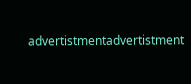advertistmentadvertistment